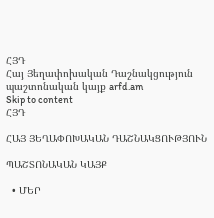ՀՅԴ
Հայ Յեղափոխական Դաշնակցություն պաշտոնական կայք arfd.am
Skip to content
ՀՅԴ

ՀԱՅ ՅԵՂԱՓՈԽԱԿԱՆ ԴԱՇՆԱԿՑՈՒԹՅՈՒՆ

ՊԱՇՏՈՆԱԿԱՆ ԿԱՅՔ

  • ՄԵՐ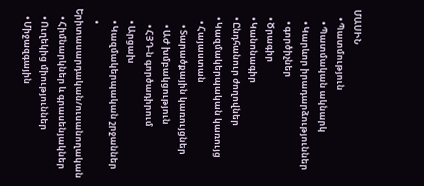ՄԱՍԻՆ
    • Պատմություն
      • Պատմական ակնարկ
      • Կարևոր իրադարձություններ
      • գործիչներ
    • Ծրագիր
    • Կանոնագիր
    • Ընդհանուր ժողովներ
    • Կազմակերպական կառույց
      • Հայաստան
        • Տարածքային կառույցներ
        • ԱԺ խմբակցություն
        • ՀՅԴ-ն գործադիրում
      • Արցախ
      • Կազմակերպական շրջաններ
      • Երիտասարդական/ուսանողական
    • Հիմնարկներ և գրասենյակներ
    • Ուղեկից միություններ
    • Միջազգային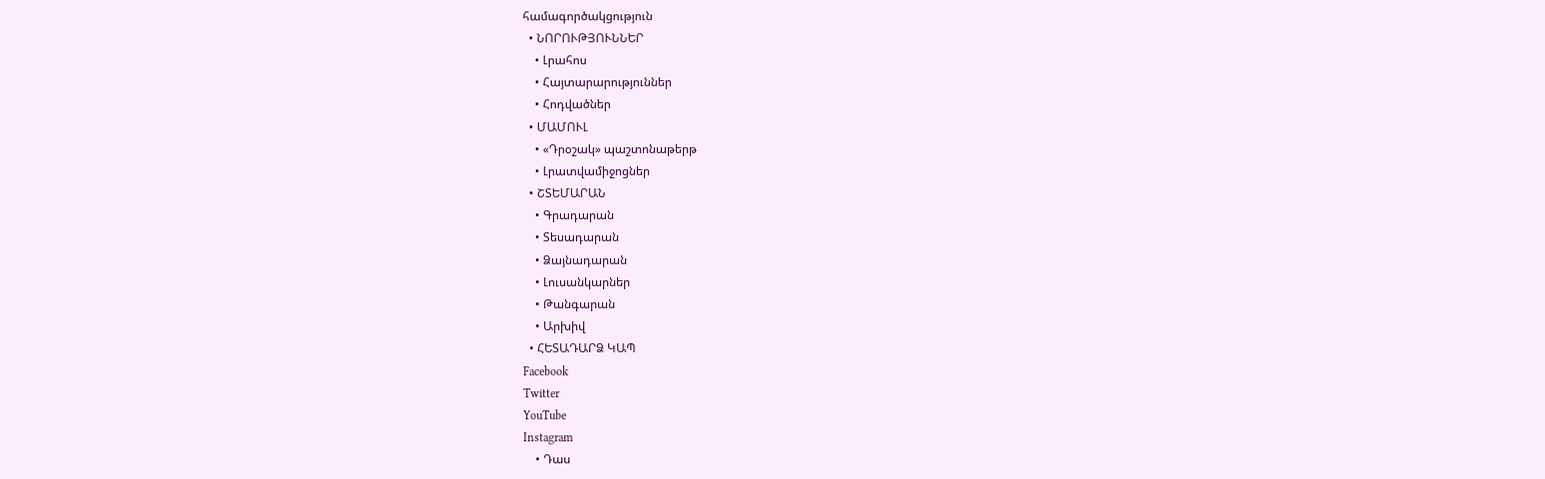համագործակցություն
  • ՆՈՐՈՒԹՅՈՒՆՆԵՐ
    • Լրահոս
    • Հայտարարություններ
    • Հոդվածներ
  • ՄԱՄՈՒԼ
    • «Դրօշակ» պաշտոնաթերթ
    • Լրատվամիջոցներ
  • ՇՏԵՄԱՐԱՆ
    • Գրադարան
    • Տեսադարան
    • Ձայնադարան
    • Լուսանկարներ
    • Թանգարան
    • Արխիվ
  • ՀԵՏԱԴԱՐՁ ԿԱՊ
Facebook
Twitter
YouTube
Instagram
    • Դաս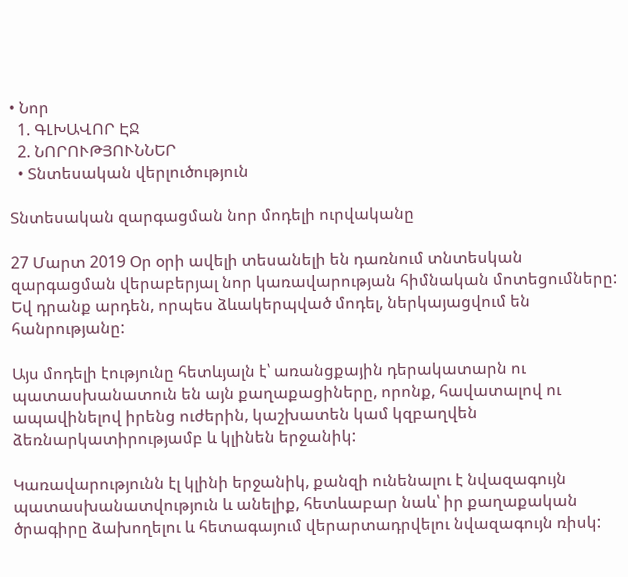• Նոր
  1. ԳԼԽԱՎՈՐ ԷՋ
  2. ՆՈՐՈՒԹՅՈՒՆՆԵՐ
  • Տնտեսական վերլուծություն

Տնտեսական զարգացման նոր մոդելի ուրվականը

27 Մարտ 2019 Օր օրի ավելի տեսանելի են դառնում տնտեսկան զարգացման վերաբերյալ նոր կառավարության հիմնական մոտեցումները: Եվ դրանք արդեն, որպես ձևակերպված մոդել, ներկայացվում են հանրությանը:

Այս մոդելի էությունը հետևյալն է՝ առանցքային դերակատարն ու պատասխանատուն են այն քաղաքացիները, որոնք, հավատալով ու ապավինելով իրենց ուժերին, կաշխատեն կամ կզբաղվեն ձեռնարկատիրությամբ և կլինեն երջանիկ:

Կառավարությունն էլ կլինի երջանիկ, քանզի ունենալու է նվազագույն պատասխանատվություն և անելիք, հետևաբար նաև՝ իր քաղաքական ծրագիրը ձախողելու և հետագայում վերարտադրվելու նվազագույն ռիսկ: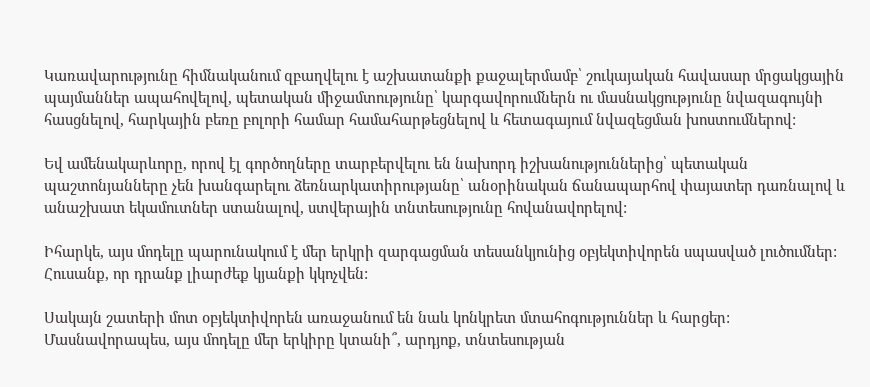Կառավարությունը հիմնականում զբաղվելու է աշխատանքի քաջալերմամբ՝ շուկայական հավասար մրցակցային պայմաններ ապահովելով, պետական միջամտությունը՝ կարգավորումներն ու մասնակցությունը նվազագույնի հասցնելով, հարկային բեռը բոլորի համար համահարթեցնելով և հետագայում նվազեցման խոստումներով:

Եվ ամենակարևորը, որով էլ գործողները տարբերվելու են նախորդ իշխանություններից՝ պետական պաշտոնյանները չեն խանգարելու ձեռնարկատիրությանը՝ անօրինական ճանապարհով փայատեր դառնալով և անաշխատ եկամուտներ ստանալով, ստվերային տնտեսությունը հովանավորելով:

Իհարկե, այս մոդելը պարունակում է մեր երկրի զարգացման տեսանկյունից օբյեկտիվորեն սպասված լուծումներ: Հուսանք, որ դրանք լիարժեք կյանքի կկոչվեն:

Սակայն շատերի մոտ օբյեկտիվորեն առաջանում են նաև կոնկրետ մտահոգություններ և հարցեր:
Մասնավորապես, այս մոդելը մեր երկիրը կտանի՞, արդյոք, տնտեսության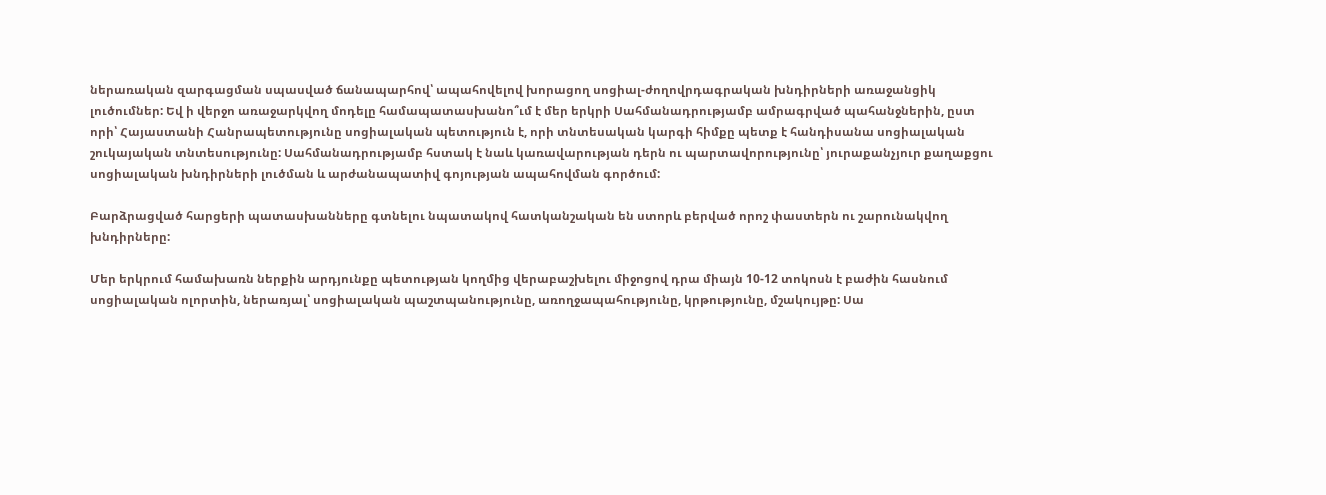ներառական զարգացման սպասված ճանապարհով՝ ապահովելով խորացող սոցիալ-ժողովրդագրական խնդիրների առաջանցիկ լուծումներ: Եվ ի վերջո առաջարկվող մոդելը համապատասխանո՞ւմ է մեր երկրի Սահմանադրությամբ ամրագրված պահանջներին, ըստ որի՝ Հայաստանի Հանրապետությունը սոցիալական պետություն է, որի տնտեսական կարգի հիմքը պետք է հանդիսանա սոցիալական շուկայական տնտեսությունը: Սահմանադրությամբ հստակ է նաև կառավարության դերն ու պարտավորությունը՝ յուրաքանչյուր քաղաքցու սոցիալական խնդիրների լուծման և արժանապատիվ գոյության ապահովման գործում:

Բարձրացված հարցերի պատասխանները գտնելու նպատակով հատկանշական են ստորև բերված որոշ փաստերն ու շարունակվող խնդիրները:

Մեր երկրում համախառն ներքին արդյունքը պետության կողմից վերաբաշխելու միջոցով դրա միայն 10-12 տոկոսն է բաժին հասնում սոցիալական ոլորտին, ներառյալ՝ սոցիալական պաշտպանությունը, առողջապահությունը, կրթությունը, մշակույթը: Սա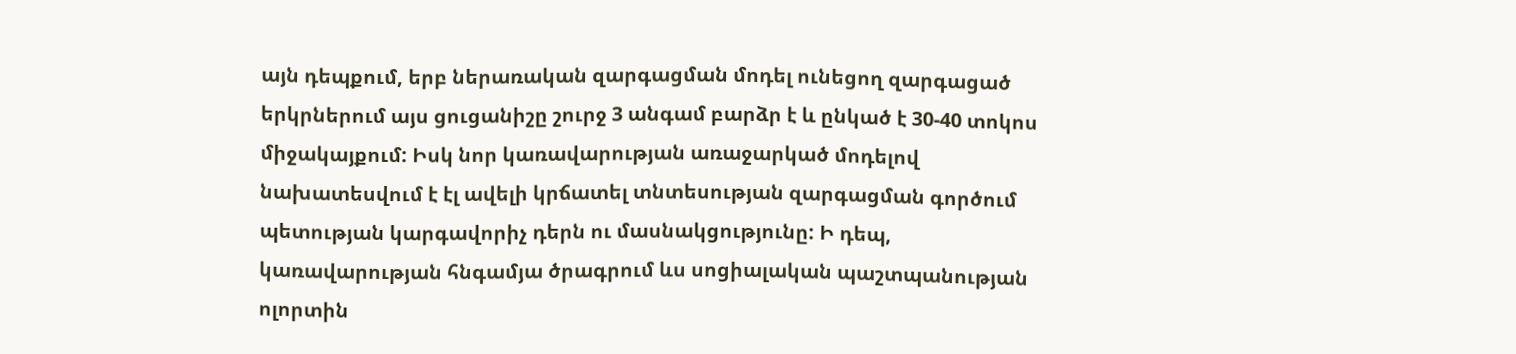այն դեպքում, երբ ներառական զարգացման մոդել ունեցող զարգացած երկրներում այս ցուցանիշը շուրջ 3 անգամ բարձր է և ընկած է 30-40 տոկոս միջակայքում: Իսկ նոր կառավարության առաջարկած մոդելով նախատեսվում է էլ ավելի կրճատել տնտեսության զարգացման գործում պետության կարգավորիչ դերն ու մասնակցությունը: Ի դեպ, կառավարության հնգամյա ծրագրում ևս սոցիալական պաշտպանության ոլորտին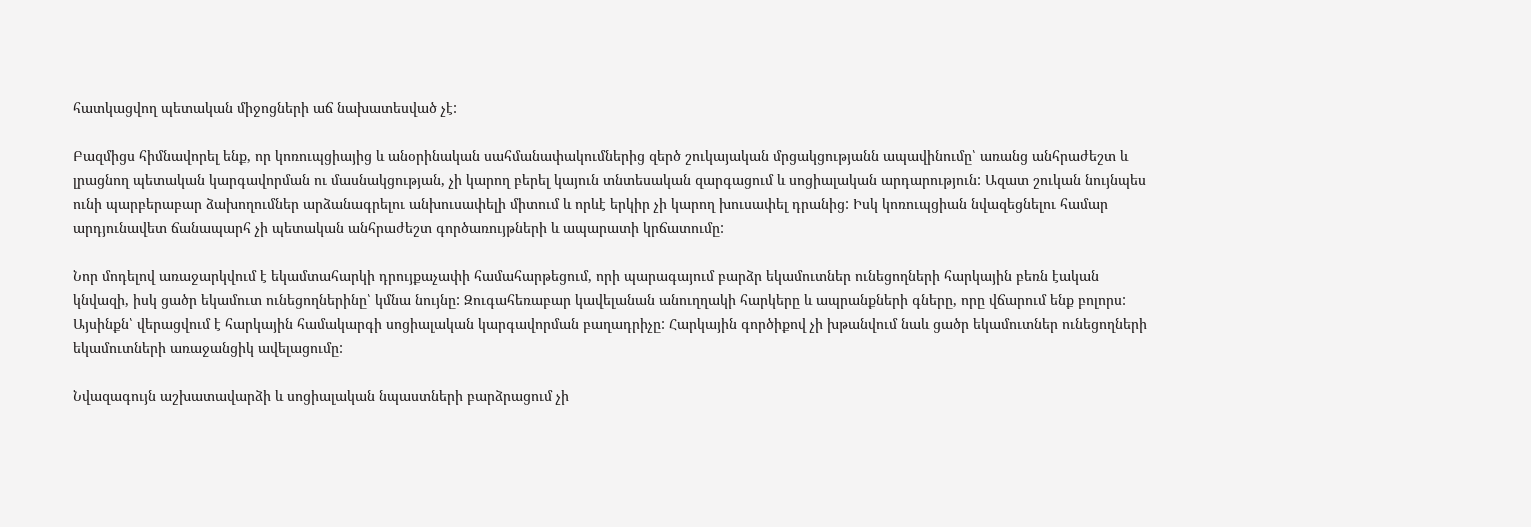հատկացվող պետական միջոցների աճ նախատեսված չէ:

Բազմիցս հիմնավորել ենք, որ կոռուպցիայից և անօրինական սահմանափակումներից զերծ շուկայական մրցակցությանն ապավինումը՝ առանց անհրաժեշտ և լրացնող պետական կարգավորման ու մասնակցության, չի կարող բերել կայուն տնտեսական զարգացում և սոցիալական արդարություն: Ազատ շուկան նույնպես ունի պարբերաբար ձախողումներ արձանագրելու անխուսափելի միտում և որևէ երկիր չի կարող խուսափել դրանից: Իսկ կոռուպցիան նվազեցնելու համար արդյունավետ ճանապարհ չի պետական անհրաժեշտ գործառույթների և ապարատի կրճատումը:

Նոր մոդելով առաջարկվում է եկամտահարկի դրույքաչափի համահարթեցում, որի պարագայում բարձր եկամուտներ ունեցողների հարկային բեռն էական կնվազի, իսկ ցածր եկամուտ ունեցողներինը՝ կմնա նույնը: Զուգահեռաբար կավելանան անուղղակի հարկերը և ապրանքների գները, որը վճարում ենք բոլորս: Այսինքն՝ վերացվում է հարկային համակարգի սոցիալական կարգավորման բաղադրիչը: Հարկային գործիքով չի խթանվում նաև ցածր եկամուտներ ունեցողների եկամուտների առաջանցիկ ավելացումը:

Նվազագույն աշխատավարձի և սոցիալական նպաստների բարձրացում չի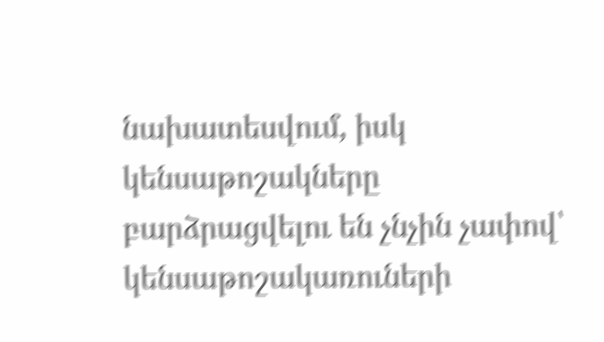նախատեսվում, իսկ կենսաթոշակները բարձրացվելու են չնչին չափով՝ կենսաթոշակառուների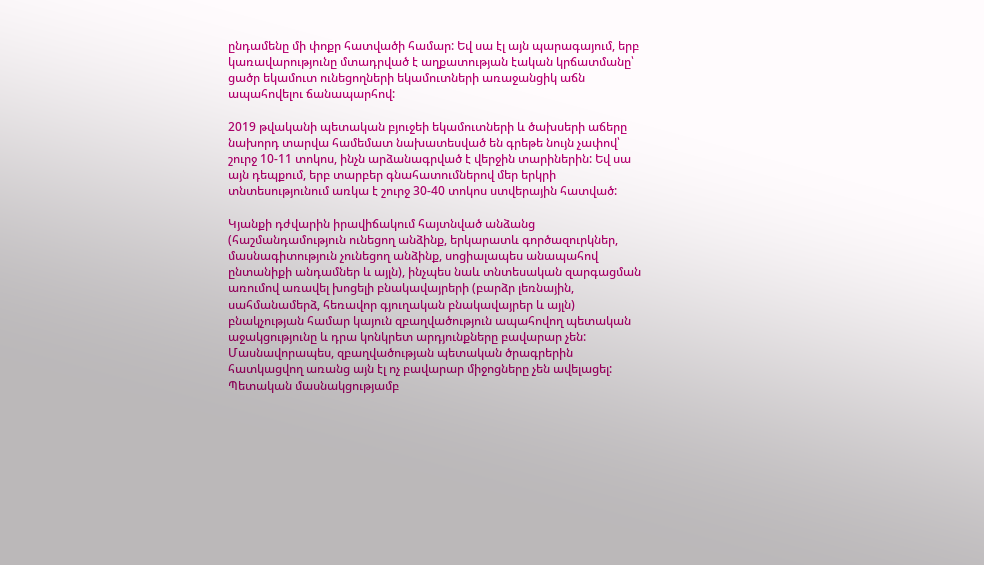ընդամենը մի փոքր հատվածի համար: Եվ սա էլ այն պարագայում, երբ կառավարությունը մտադրված է աղքատության էական կրճատմանը՝ ցածր եկամուտ ունեցողների եկամուտների առաջանցիկ աճն ապահովելու ճանապարհով:

2019 թվականի պետական բյուջեի եկամուտների և ծախսերի աճերը նախորդ տարվա համեմատ նախատեսված են գրեթե նույն չափով՝ շուրջ 10-11 տոկոս, ինչն արձանագրված է վերջին տարիներին: Եվ սա այն դեպքում, երբ տարբեր գնահատումներով մեր երկրի տնտեսությունում առկա է շուրջ 30-40 տոկոս ստվերային հատված:

Կյանքի դժվարին իրավիճակում հայտնված անձանց (հաշմանդամություն ունեցող անձինք, երկարատև գործազուրկներ, մասնագիտություն չունեցող անձինք, սոցիալապես անապահով ընտանիքի անդամներ և այլն), ինչպես նաև տնտեսական զարգացման առումով առավել խոցելի բնակավայրերի (բարձր լեռնային, սահմանամերձ, հեռավոր գյուղական բնակավայրեր և այլն) բնակչության համար կայուն զբաղվածություն ապահովող պետական աջակցությունը և դրա կոնկրետ արդյունքները բավարար չեն: Մասնավորապես, զբաղվածության պետական ծրագրերին հատկացվող առանց այն էլ ոչ բավարար միջոցները չեն ավելացել: Պետական մասնակցությամբ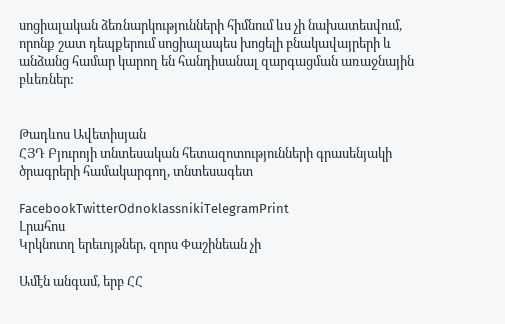սոցիալական ձեռնարկությունների հիմնում ևս չի նախատեսվում, որոնք շատ դեպքերում սոցիալապես խոցելի բնակավայրերի և անձանց համար կարող են հանդիսանալ զարգացման առաջնային բևեռներ:


Թադևոս Ավետիսյան
ՀՅԴ Բյուրոյի տնտեսական հետազոտությունների գրասենյակի
ծրագրերի համակարգող, տնտեսագետ

FacebookTwitterOdnoklassnikiTelegramPrint
Լրահոս
Կրկնուող երեւոյթներ, զորս Փաշինեան չի

Ամէն անգամ, երբ ՀՀ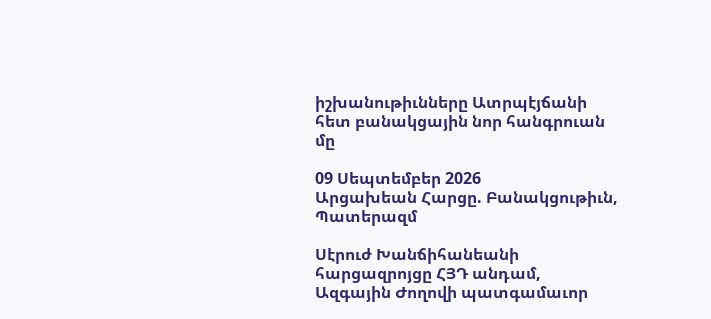իշխանութիւնները Ատրպէյճանի հետ բանակցային նոր հանգրուան մը

09 Սեպտեմբեր 2026
Արցախեան Հարցը. Բանակցութիւն, Պատերազմ

Սէրուժ Խանճիհանեանի հարցազրոյցը ՀՅԴ անդամ, Ազգային Ժողովի պատգամաւոր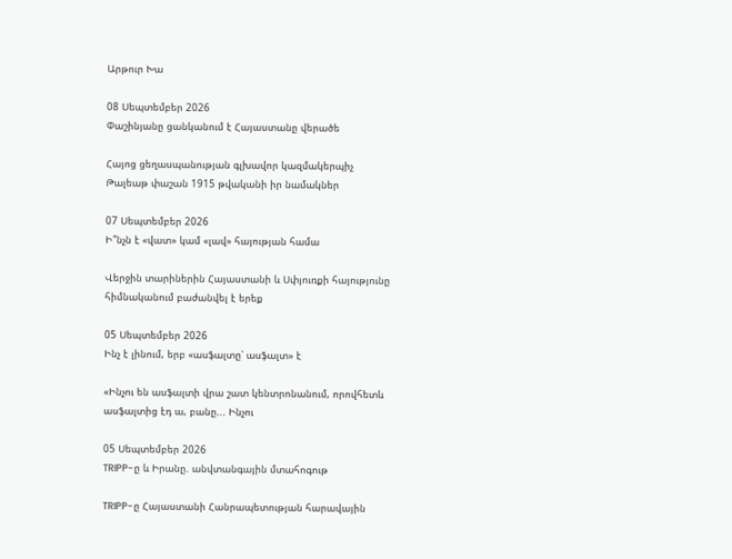Արթուր Խա

08 Սեպտեմբեր 2026
Փաշինյանը ցանկանում է Հայաստանը վերածե

Հայոց ցեղասպանության գլխավոր կազմակերպիչ Թալեաթ փաշան 1915 թվականի իր նամակներ

07 Սեպտեմբեր 2026
Ի՞նչն է «վատ» կամ «լավ» հայության համա

Վերջին տարիներին Հայաստանի և Սփյուռքի հայությունը հիմնականում բաժանվել է երեք

05 Սեպտեմբեր 2026
Ինչ է լինում, երբ «ասֆալտը՝ ասֆալտ» է

«Ինչու են ասֆալտի վրա շատ կենտրոնանում, որովհետև ասֆալտից էդ ա, բանը... Ինչու

05 Սեպտեմբեր 2026
TRIPP-ը և Իրանը. անվտանգային մտահոգութ

TRIPP-ը Հայաստանի Հանրապետության հարավային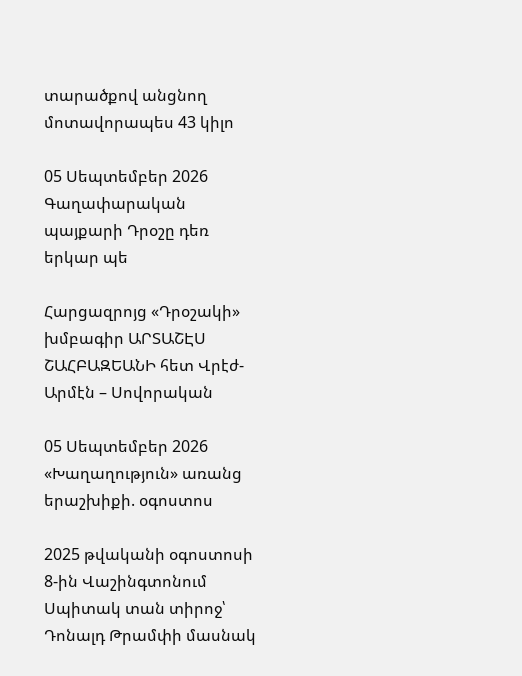տարածքով անցնող մոտավորապես 43 կիլո

05 Սեպտեմբեր 2026
Գաղափարական պայքարի Դրօշը դեռ երկար պե

Հարցազրոյց «Դրօշակի» խմբագիր ԱՐՏԱՇԷՍ ՇԱՀԲԱԶԵԱՆԻ հետ Վրէժ-Արմէն – Սովորական

05 Սեպտեմբեր 2026
«Խաղաղություն» առանց երաշխիքի. օգոստոս

2025 թվականի օգոստոսի 8-ին Վաշինգտոնում Սպիտակ տան տիրոջ՝ Դոնալդ Թրամփի մասնակ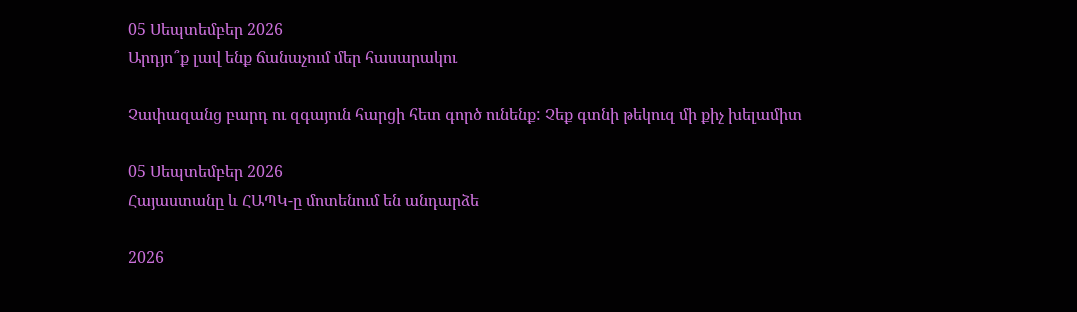05 Սեպտեմբեր 2026
Արդյո՞ք լավ ենք ճանաչում մեր հասարակու

Չափազանց բարդ ու զգայուն հարցի հետ գործ ունենք: Չեք գտնի թեկուզ մի քիչ խելամիտ

05 Սեպտեմբեր 2026
Հայաստանը և ՀԱՊԿ-ը մոտենում են անդարձե

2026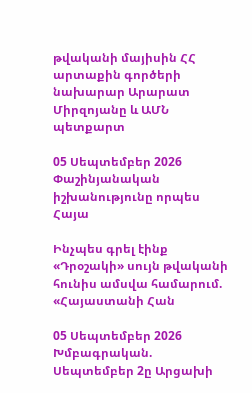թվականի մայիսին ՀՀ արտաքին գործերի նախարար Արարատ Միրզոյանը և ԱՄՆ պետքարտ

05 Սեպտեմբեր 2026
Փաշինյանական իշխանությունը որպես Հայա

Ինչպես գրել էինք «Դրօշակի» սույն թվականի հունիս ամսվա համարում. «Հայաստանի Հան

05 Սեպտեմբեր 2026
Խմբագրական. Սեպտեմբեր 2ը Արցախի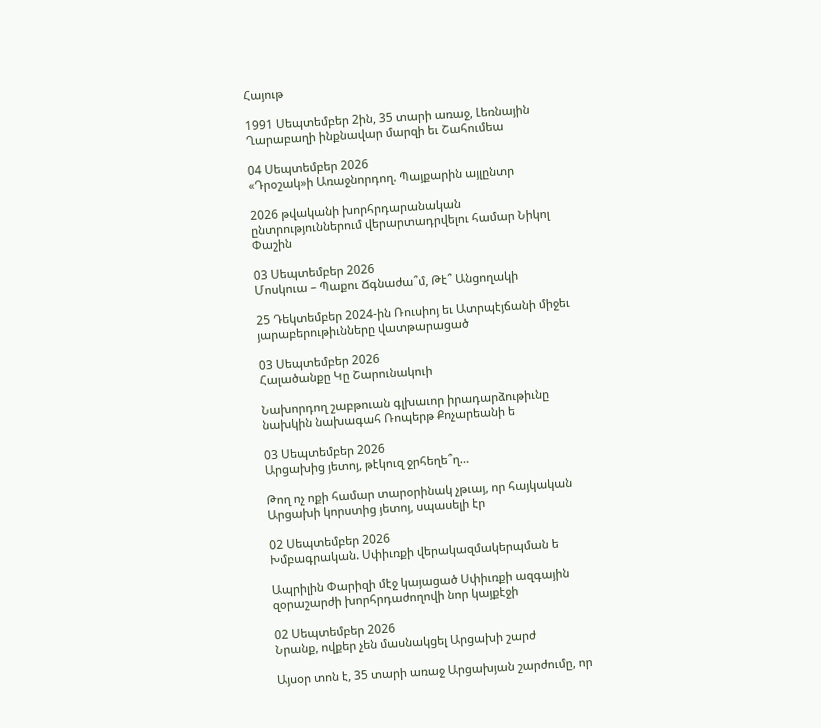Հայութ

1991 Սեպտեմբեր 2ին, 35 տարի առաջ, Լեռնային Ղարաբաղի ինքնավար մարզի եւ Շահումեա

04 Սեպտեմբեր 2026
«Դրօշակ»ի Առաջնորդող. Պայքարին այլընտր

2026 թվականի խորհրդարանական ընտրություններում վերարտադրվելու համար Նիկոլ Փաշին

03 Սեպտեմբեր 2026
Մոսկուա – Պաքու Ճգնաժա՞մ, Թէ՞ Անցողակի

25 Դեկտեմբեր 2024-ին Ռուսիոյ եւ Ատրպէյճանի միջեւ յարաբերութիւնները վատթարացած

03 Սեպտեմբեր 2026
Հալածանքը Կը Շարունակուի

Նախորդող շաբթուան գլխաւոր իրադարձութիւնը նախկին նախագահ Ռոպերթ Քոչարեանի ե

03 Սեպտեմբեր 2026
Արցախից յետոյ, թէկուզ ջրհեղե՞ղ…

Թող ոչ ոքի համար տարօրինակ չթւայ, որ հայկական Արցախի կորստից յետոյ, սպասելի էր

02 Սեպտեմբեր 2026
Խմբագրական. Սփիւռքի վերակազմակերպման ե

Ապրիլին Փարիզի մէջ կայացած Սփիւռքի ազգային զօրաշարժի խորհրդաժողովի նոր կայքէջի

02 Սեպտեմբեր 2026
Նրանք, ովքեր չեն մասնակցել Արցախի շարժ

Այսօր տոն է, 35 տարի առաջ Արցախյան շարժումը, որ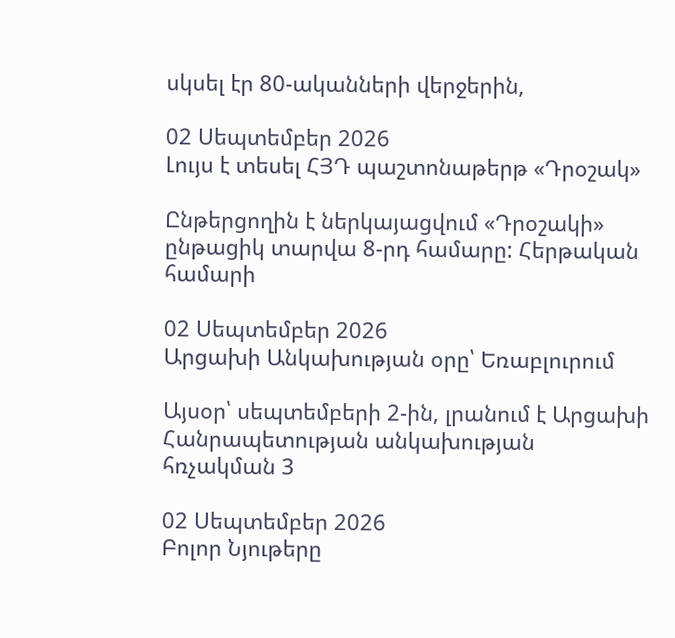սկսել էր 80-ականների վերջերին,

02 Սեպտեմբեր 2026
Լույս է տեսել ՀՅԴ պաշտոնաթերթ «Դրօշակ»

Ընթերցողին է ներկայացվում «Դրօշակի» ընթացիկ տարվա 8-րդ համարը: Հերթական համարի

02 Սեպտեմբեր 2026
Արցախի Անկախության օրը՝ Եռաբլուրում

Այսօր՝ սեպտեմբերի 2-ին, լրանում է Արցախի Հանրապետության անկախության հռչակման 3

02 Սեպտեմբեր 2026
Բոլոր Նյութերը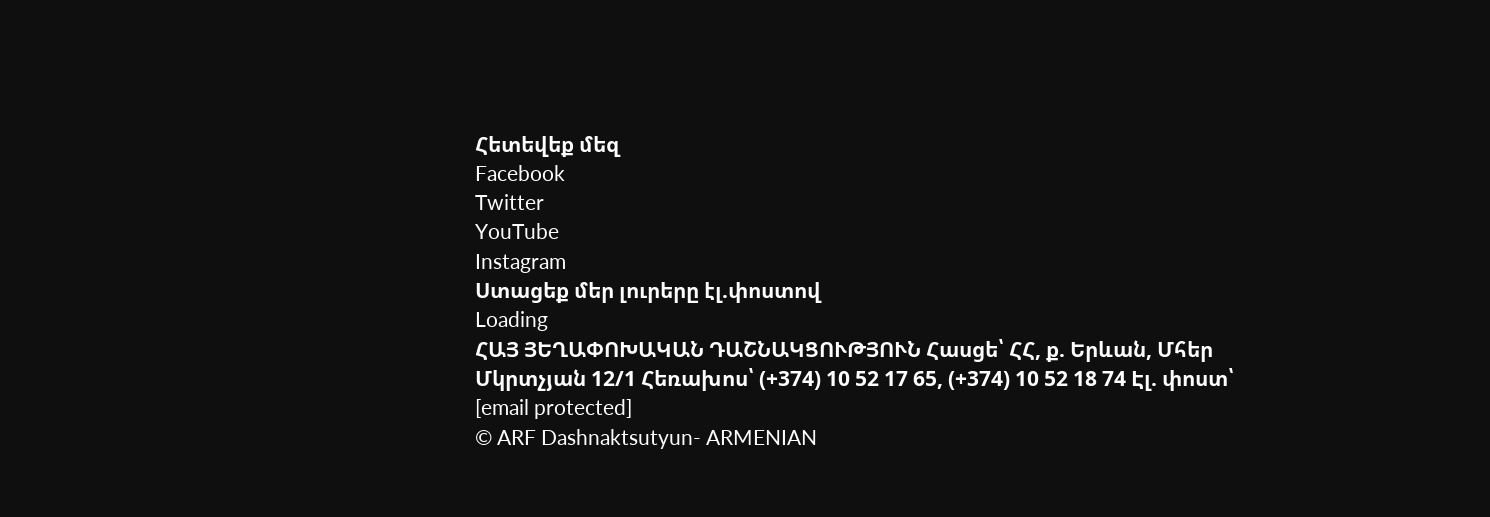Հետեվեք մեզ
Facebook
Twitter
YouTube
Instagram
Ստացեք մեր լուրերը էլ.փոստով
Loading
ՀԱՅ ՅԵՂԱՓՈԽԱԿԱՆ ԴԱՇՆԱԿՑՈՒԹՅՈՒՆ Հասցե՝ ՀՀ, ք. Երևան, Մհեր Մկրտչյան 12/1 Հեռախոս՝ (+374) 10 52 17 65, (+374) 10 52 18 74 Էլ. փոստ՝ [email protected]
© ARF Dashnaktsutyun- ARMENIAN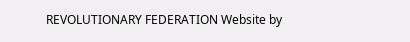REVOLUTIONARY FEDERATION Website by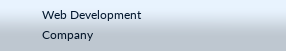Web Development Company